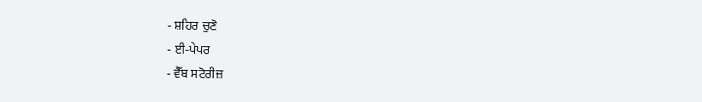- ਸ਼ਹਿਰ ਚੁਣੋ
- ਈ-ਪੇਪਰ
- ਵੈੱਬ ਸਟੋਰੀਜ਼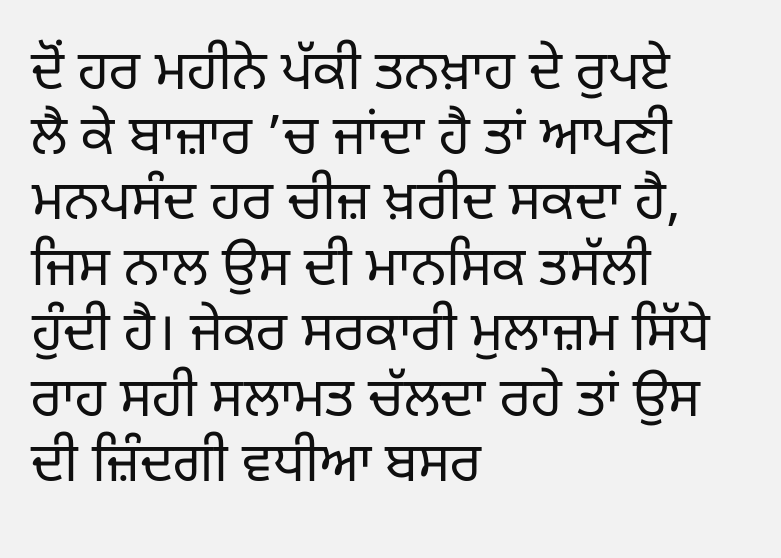ਦੋਂ ਹਰ ਮਹੀਨੇ ਪੱਕੀ ਤਨਖ਼ਾਹ ਦੇ ਰੁਪਏ ਲੈ ਕੇ ਬਾਜ਼ਾਰ ’ਚ ਜਾਂਦਾ ਹੈ ਤਾਂ ਆਪਣੀ ਮਨਪਸੰਦ ਹਰ ਚੀਜ਼ ਖ਼ਰੀਦ ਸਕਦਾ ਹੈ, ਜਿਸ ਨਾਲ ਉਸ ਦੀ ਮਾਨਸਿਕ ਤਸੱਲੀ ਹੁੰਦੀ ਹੈ। ਜੇਕਰ ਸਰਕਾਰੀ ਮੁਲਾਜ਼ਮ ਸਿੱਧੇ ਰਾਹ ਸਹੀ ਸਲਾਮਤ ਚੱਲਦਾ ਰਹੇ ਤਾਂ ਉਸ ਦੀ ਜ਼ਿੰਦਗੀ ਵਧੀਆ ਬਸਰ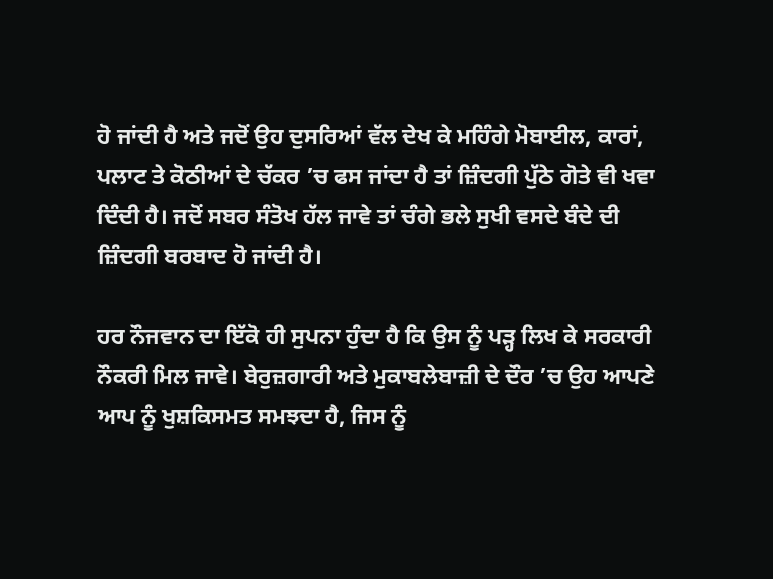ਹੋ ਜਾਂਦੀ ਹੈ ਅਤੇ ਜਦੋਂ ਉਹ ਦੁਸਰਿਆਂ ਵੱਲ ਦੇਖ ਕੇ ਮਹਿੰਗੇ ਮੋਬਾਈਲ, ਕਾਰਾਂ, ਪਲਾਟ ਤੇ ਕੋਠੀਆਂ ਦੇ ਚੱਕਰ ’ਚ ਫਸ ਜਾਂਦਾ ਹੈ ਤਾਂ ਜ਼ਿੰਦਗੀ ਪੁੱਠੇ ਗੋਤੇ ਵੀ ਖਵਾ ਦਿੰਦੀ ਹੈ। ਜਦੋਂ ਸਬਰ ਸੰਤੋਖ ਹੱਲ ਜਾਵੇ ਤਾਂ ਚੰਗੇ ਭਲੇ ਸੁਖੀ ਵਸਦੇ ਬੰਦੇ ਦੀ ਜ਼ਿੰਦਗੀ ਬਰਬਾਦ ਹੋ ਜਾਂਦੀ ਹੈ।

ਹਰ ਨੌਜਵਾਨ ਦਾ ਇੱਕੋ ਹੀ ਸੁਪਨਾ ਹੁੰਦਾ ਹੈ ਕਿ ਉਸ ਨੂੰ ਪੜ੍ਹ ਲਿਖ ਕੇ ਸਰਕਾਰੀ ਨੌਕਰੀ ਮਿਲ ਜਾਵੇ। ਬੇਰੁਜ਼ਗਾਰੀ ਅਤੇ ਮੁਕਾਬਲੇਬਾਜ਼ੀ ਦੇ ਦੌਰ ’ਚ ਉਹ ਆਪਣੇ ਆਪ ਨੂੰ ਖੁਸ਼ਕਿਸਮਤ ਸਮਝਦਾ ਹੈ, ਜਿਸ ਨੂੰ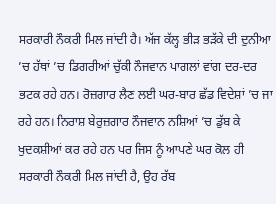ਸਰਕਾਰੀ ਨੌਕਰੀ ਮਿਲ ਜਾਂਦੀ ਹੈ। ਅੱਜ ਕੱਲ੍ਹ ਭੀੜ ਭੜੱਕੇ ਦੀ ਦੁਨੀਆ ’ਚ ਹੱਥਾਂ ’ਚ ਡਿਗਰੀਆਂ ਚੁੱਕੀ ਨੌਜਵਾਨ ਪਾਗਲਾਂ ਵਾਂਗ ਦਰ-ਦਰ ਭਟਕ ਰਹੇ ਹਨ। ਰੋਜ਼ਗਾਰ ਲੈਣ ਲਈ ਘਰ-ਬਾਰ ਛੱਡ ਵਿਦੇਸ਼ਾਂ ’ਚ ਜਾ ਰਹੇ ਹਨ। ਨਿਰਾਸ਼ ਬੇਰੁਜ਼ਗਾਰ ਨੌਜਵਾਨ ਨਸ਼ਿਆਂ ’ਚ ਡੁੱਬ ਕੇ ਖੁਦਕਸ਼ੀਆਂ ਕਰ ਰਹੇ ਹਨ ਪਰ ਜਿਸ ਨੂੰ ਆਪਣੇ ਘਰ ਕੋਲ ਹੀ ਸਰਕਾਰੀ ਨੌਕਰੀ ਮਿਲ ਜਾਂਦੀ ਹੈ, ਉਹ ਰੱਬ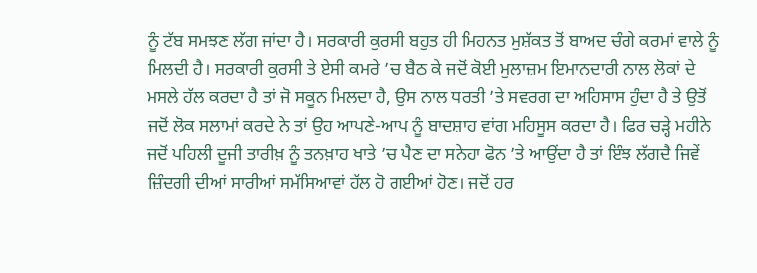ਨੂੰ ਟੱਬ ਸਮਝਣ ਲੱਗ ਜਾਂਦਾ ਹੈ। ਸਰਕਾਰੀ ਕੁਰਸੀ ਬਹੁਤ ਹੀ ਮਿਹਨਤ ਮੁਸ਼ੱਕਤ ਤੋਂ ਬਾਅਦ ਚੰਗੇ ਕਰਮਾਂ ਵਾਲੇ ਨੂੰ ਮਿਲਦੀ ਹੈ। ਸਰਕਾਰੀ ਕੁਰਸੀ ਤੇ ਏਸੀ ਕਮਰੇ ’ਚ ਬੈਠ ਕੇ ਜਦੋਂ ਕੋਈ ਮੁਲਾਜ਼ਮ ਇਮਾਨਦਾਰੀ ਨਾਲ ਲੋਕਾਂ ਦੇ ਮਸਲੇ ਹੱਲ ਕਰਦਾ ਹੈ ਤਾਂ ਜੋ ਸਕੂਨ ਮਿਲਦਾ ਹੈ, ਉਸ ਨਾਲ ਧਰਤੀ ’ਤੇ ਸਵਰਗ ਦਾ ਅਹਿਸਾਸ ਹੁੰਦਾ ਹੈ ਤੇ ਉਤੋਂ ਜਦੋਂ ਲੋਕ ਸਲਾਮਾਂ ਕਰਦੇ ਨੇ ਤਾਂ ਉਹ ਆਪਣੇ-ਆਪ ਨੂੰ ਬਾਦਸ਼ਾਹ ਵਾਂਗ ਮਹਿਸੂਸ ਕਰਦਾ ਹੈ। ਫਿਰ ਚੜ੍ਹੇ ਮਹੀਨੇ ਜਦੋਂ ਪਹਿਲੀ ਦੂਜੀ ਤਾਰੀਖ਼ ਨੂੰ ਤਨਖ਼ਾਹ ਖਾਤੇ ’ਚ ਪੈਣ ਦਾ ਸਨੇਹਾ ਫੋਨ ’ਤੇ ਆਉਂਦਾ ਹੈ ਤਾਂ ਇੰਝ ਲੱਗਦੈ ਜਿਵੇਂ ਜ਼ਿੰਦਗੀ ਦੀਆਂ ਸਾਰੀਆਂ ਸਮੱਸਿਆਵਾਂ ਹੱਲ ਹੋ ਗਈਆਂ ਹੋਣ। ਜਦੋਂ ਹਰ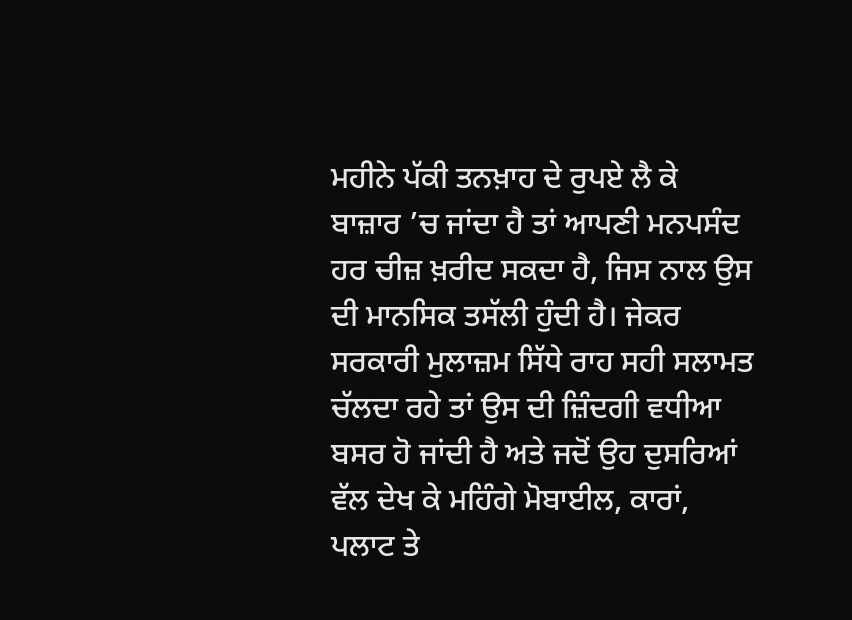ਮਹੀਨੇ ਪੱਕੀ ਤਨਖ਼ਾਹ ਦੇ ਰੁਪਏ ਲੈ ਕੇ ਬਾਜ਼ਾਰ ’ਚ ਜਾਂਦਾ ਹੈ ਤਾਂ ਆਪਣੀ ਮਨਪਸੰਦ ਹਰ ਚੀਜ਼ ਖ਼ਰੀਦ ਸਕਦਾ ਹੈ, ਜਿਸ ਨਾਲ ਉਸ ਦੀ ਮਾਨਸਿਕ ਤਸੱਲੀ ਹੁੰਦੀ ਹੈ। ਜੇਕਰ ਸਰਕਾਰੀ ਮੁਲਾਜ਼ਮ ਸਿੱਧੇ ਰਾਹ ਸਹੀ ਸਲਾਮਤ ਚੱਲਦਾ ਰਹੇ ਤਾਂ ਉਸ ਦੀ ਜ਼ਿੰਦਗੀ ਵਧੀਆ ਬਸਰ ਹੋ ਜਾਂਦੀ ਹੈ ਅਤੇ ਜਦੋਂ ਉਹ ਦੁਸਰਿਆਂ ਵੱਲ ਦੇਖ ਕੇ ਮਹਿੰਗੇ ਮੋਬਾਈਲ, ਕਾਰਾਂ, ਪਲਾਟ ਤੇ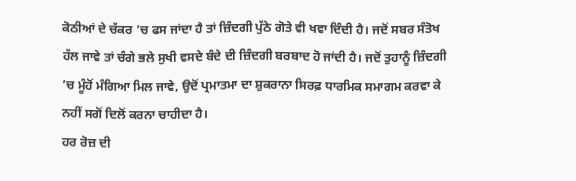ਕੋਠੀਆਂ ਦੇ ਚੱਕਰ ’ਚ ਫਸ ਜਾਂਦਾ ਹੈ ਤਾਂ ਜ਼ਿੰਦਗੀ ਪੁੱਠੇ ਗੋਤੇ ਵੀ ਖਵਾ ਦਿੰਦੀ ਹੈ। ਜਦੋਂ ਸਬਰ ਸੰਤੋਖ ਹੱਲ ਜਾਵੇ ਤਾਂ ਚੰਗੇ ਭਲੇ ਸੁਖੀ ਵਸਦੇ ਬੰਦੇ ਦੀ ਜ਼ਿੰਦਗੀ ਬਰਬਾਦ ਹੋ ਜਾਂਦੀ ਹੈ। ਜਦੋਂ ਤੁਹਾਨੂੰ ਜ਼ਿੰਦਗੀ ’ਚ ਮੂੰਹੋਂ ਮੰਗਿਆ ਮਿਲ ਜਾਵੇ, ਉਦੋਂ ਪ੍ਰਮਾਤਮਾ ਦਾ ਸ਼ੁਕਰਾਨਾ ਸਿਰਫ਼ ਧਾਰਮਿਕ ਸਮਾਗਮ ਕਰਵਾ ਕੇ ਨਹੀਂ ਸਗੋਂ ਦਿਲੋਂ ਕਰਨਾ ਚਾਹੀਦਾ ਹੈ।
ਹਰ ਰੋਜ਼ ਦੀ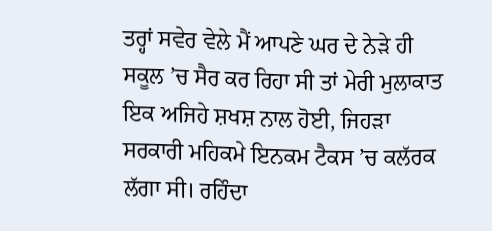ਤਰ੍ਹਾਂ ਸਵੇਰ ਵੇਲੇ ਮੈਂ ਆਪਣੇ ਘਰ ਦੇ ਨੇੜੇ ਹੀ ਸਕੂਲ ’ਚ ਸੈਰ ਕਰ ਰਿਹਾ ਸੀ ਤਾਂ ਮੇਰੀ ਮੁਲਾਕਾਤ ਇਕ ਅਜਿਹੇ ਸ਼ਖਸ਼ ਨਾਲ ਹੋਈ, ਜਿਹੜਾ ਸਰਕਾਰੀ ਮਹਿਕਮੇ ਇਨਕਮ ਟੈਕਸ ’ਚ ਕਲੱਰਕ ਲੱਗਾ ਸੀ। ਰਹਿੰਦਾ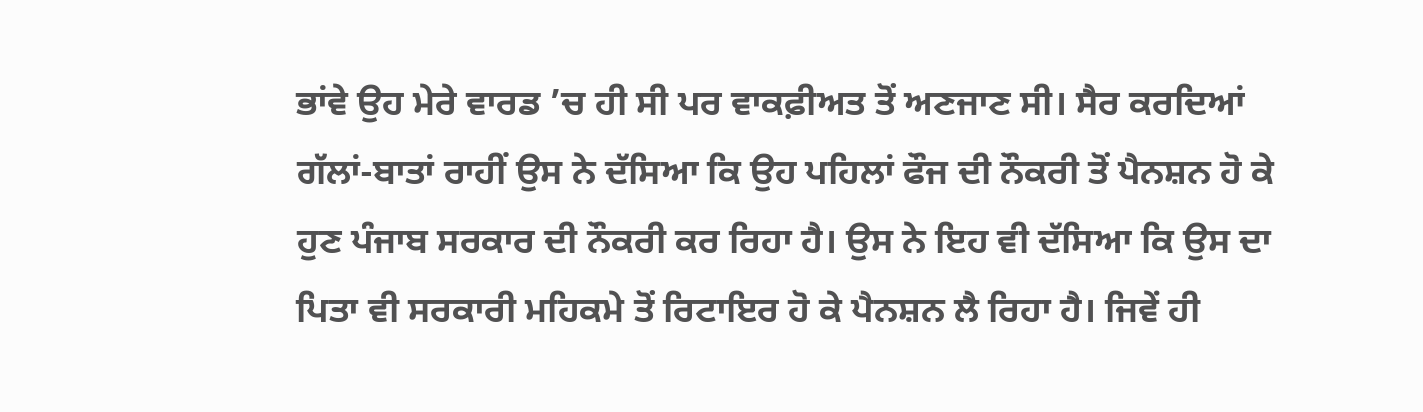ਭਾਂਵੇ ਉਹ ਮੇਰੇ ਵਾਰਡ ’ਚ ਹੀ ਸੀ ਪਰ ਵਾਕਫ਼ੀਅਤ ਤੋਂ ਅਣਜਾਣ ਸੀ। ਸੈਰ ਕਰਦਿਆਂ ਗੱਲਾਂ-ਬਾਤਾਂ ਰਾਹੀਂ ਉਸ ਨੇ ਦੱਸਿਆ ਕਿ ਉਹ ਪਹਿਲਾਂ ਫੌਜ ਦੀ ਨੌਕਰੀ ਤੋਂ ਪੈਨਸ਼ਨ ਹੋ ਕੇ ਹੁਣ ਪੰਜਾਬ ਸਰਕਾਰ ਦੀ ਨੌਕਰੀ ਕਰ ਰਿਹਾ ਹੈ। ਉਸ ਨੇ ਇਹ ਵੀ ਦੱਸਿਆ ਕਿ ਉਸ ਦਾ ਪਿਤਾ ਵੀ ਸਰਕਾਰੀ ਮਹਿਕਮੇ ਤੋਂ ਰਿਟਾਇਰ ਹੋ ਕੇ ਪੈਨਸ਼ਨ ਲੈ ਰਿਹਾ ਹੈ। ਜਿਵੇਂ ਹੀ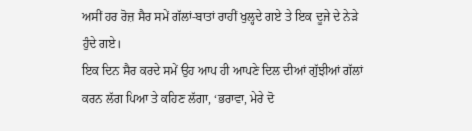ਅਸੀਂ ਹਰ ਰੋਜ਼ ਸੈਰ ਸਮੇਂ ਗੱਲਾਂ-ਬਾਤਾਂ ਰਾਹੀਂ ਖੁਲ੍ਹਦੇ ਗਏ ਤੇ ਇਕ ਦੂਜੇ ਦੇ ਨੇੜੇ ਹੁੰਦੇ ਗਏ।
ਇਕ ਦਿਨ ਸੈਰ ਕਰਦੇ ਸਮੇਂ ਉਹ ਆਪ ਹੀ ਆਪਣੇ ਦਿਲ ਦੀਆਂ ਗੁੱਝੀਆਂ ਗੱਲਾਂ ਕਰਨ ਲੱਗ ਪਿਆ ਤੇ ਕਹਿਣ ਲੱਗਾ, ‘ਭਰਾਵਾ, ਮੇਰੇ ਦੋ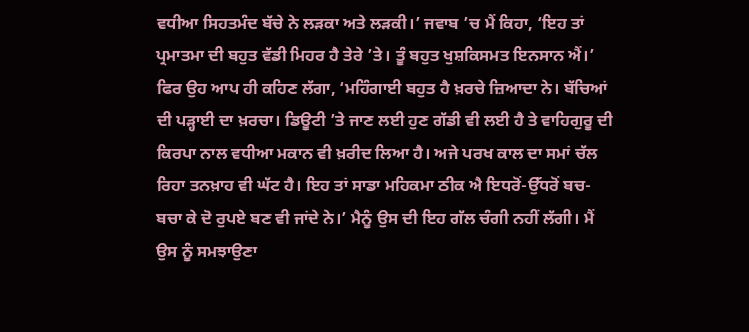ਵਧੀਆ ਸਿਹਤਮੰਦ ਬੱਚੇ ਨੇ ਲੜਕਾ ਅਤੇ ਲੜਕੀ।’ ਜਵਾਬ ’ਚ ਮੈਂ ਕਿਹਾ, ‘ਇਹ ਤਾਂ ਪ੍ਰਮਾਤਮਾ ਦੀ ਬਹੁਤ ਵੱਡੀ ਮਿਹਰ ਹੈ ਤੇਰੇ ’ਤੇ। ਤੂੰ ਬਹੁਤ ਖੁਸ਼ਕਿਸਮਤ ਇਨਸਾਨ ਐਂ।’ ਫਿਰ ਉਹ ਆਪ ਹੀ ਕਹਿਣ ਲੱਗਾ, ‘ਮਹਿੰਗਾਈ ਬਹੁਤ ਹੈ ਖ਼ਰਚੇ ਜ਼ਿਆਦਾ ਨੇ। ਬੱਚਿਆਂ ਦੀ ਪੜ੍ਹਾਈ ਦਾ ਖ਼ਰਚਾ। ਡਿਊਟੀ ’ਤੇ ਜਾਣ ਲਈ ਹੁਣ ਗੱਡੀ ਵੀ ਲਈ ਹੈ ਤੇ ਵਾਹਿਗੁਰੂ ਦੀ ਕਿਰਪਾ ਨਾਲ ਵਧੀਆ ਮਕਾਨ ਵੀ ਖ਼ਰੀਦ ਲਿਆ ਹੈ। ਅਜੇ ਪਰਖ ਕਾਲ ਦਾ ਸਮਾਂ ਚੱਲ ਰਿਹਾ ਤਨਖ਼ਾਹ ਵੀ ਘੱਟ ਹੈ। ਇਹ ਤਾਂ ਸਾਡਾ ਮਹਿਕਮਾ ਠੀਕ ਐ ਇਧਰੋਂ-ਉੱਧਰੋਂ ਬਚ-ਬਚਾ ਕੇ ਦੋ ਰੁਪਏ ਬਣ ਵੀ ਜਾਂਦੇ ਨੇ।’ ਮੈਨੂੰ ਉਸ ਦੀ ਇਹ ਗੱਲ ਚੰਗੀ ਨਹੀਂ ਲੱਗੀ। ਮੈਂ ਉਸ ਨੂੰ ਸਮਝਾਉਣਾ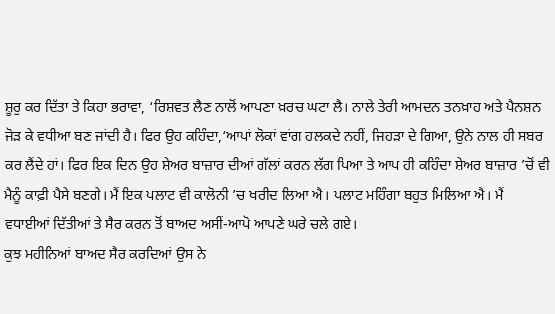ਸ਼ੂਰੁ ਕਰ ਦਿੱਤਾ ਤੇ ਕਿਹਾ ਭਰਾਵਾ, ‘ਰਿਸ਼ਵਤ ਲੈਣ ਨਾਲੋਂ ਆਪਣਾ ਖ਼ਰਚ ਘਟਾ ਲੈ। ਨਾਲੇ ਤੇਰੀ ਆਮਦਨ ਤਨਖ਼ਾਹ ਅਤੇ ਪੈਨਸ਼ਨ ਜੋੜ ਕੇ ਵਧੀਆ ਬਣ ਜਾਂਦੀ ਹੈ। ਫਿਰ ਉਹ ਕਹਿੰਦਾ,‘ਆਪਾਂ ਲੋਕਾਂ ਵਾਂਗ ਹਲਕਦੇ ਨਹੀਂ, ਜਿਹੜਾ ਦੇ ਗਿਆ, ਉਨੇ ਨਾਲ ਹੀ ਸਬਰ ਕਰ ਲੈਂਦੇ ਹਾਂ। ਫਿਰ ਇਕ ਦਿਨ ਉਹ ਸ਼ੇਅਰ ਬਾਜ਼ਾਰ ਦੀਆਂ ਗੱਲਾਂ ਕਰਨ ਲੱਗ ਪਿਆ ਤੇ ਆਪ ਹੀ ਕਹਿੰਦਾ ਸ਼ੇਅਰ ਬਾਜ਼ਾਰ ’ਚੋਂ ਵੀ ਮੈਨੂੰ ਕਾਫ਼ੀ ਪੈਸੇ ਬਣਗੇ। ਮੈਂ ਇਕ ਪਲਾਟ ਵੀ ਕਾਲੋਨੀ ’ਚ ਖਰੀਦ ਲਿਆ ਐ। ਪਲਾਟ ਮਹਿੰਗਾ ਬਹੁਤ ਮਿਲਿਆ ਐ। ਮੈਂ ਵਧਾਈਆਂ ਦਿੱਤੀਆਂ ਤੇ ਸੈਰ ਕਰਨ ਤੋਂ ਬਾਅਦ ਅਸੀਂ-ਆਪੋ ਆਪਣੇ ਘਰੇ ਚਲੇ ਗਏ।
ਕੁਝ ਮਹੀਨਿਆਂ ਬਾਅਦ ਸੈਰ ਕਰਦਿਆਂ ਉਸ ਨੇ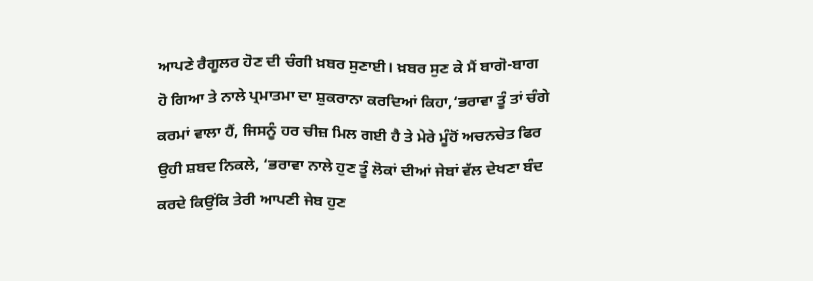ਆਪਣੇ ਰੈਗੂਲਰ ਹੋਣ ਦੀ ਚੰਗੀ ਖ਼ਬਰ ਸੁਣਾਈ। ਖ਼ਬਰ ਸੁਣ ਕੇ ਮੈਂ ਬਾਗੋ-ਬਾਗ ਹੋ ਗਿਆ ਤੇ ਨਾਲੇ ਪ੍ਰਮਾਤਮਾ ਦਾ ਸ਼ੁਕਰਾਨਾ ਕਰਦਿਆਂ ਕਿਹਾ,‘ਭਰਾਵਾ ਤੂੰ ਤਾਂ ਚੰਗੇ ਕਰਮਾਂ ਵਾਲਾ ਹੈਂ, ਜਿਸਨੂੰ ਹਰ ਚੀਜ਼ ਮਿਲ ਗਈ ਹੈ ਤੇ ਮੇਰੇ ਮੂੰਹੋਂ ਅਚਨਚੇਤ ਫਿਰ ਉਹੀ ਸ਼ਬਦ ਨਿਕਲੇ, ‘ਭਰਾਵਾ ਨਾਲੇ ਹੁਣ ਤੂੰ ਲੋਕਾਂ ਦੀਆਂ ਜੇਬਾਂ ਵੱਲ ਦੇਖਣਾ ਬੰਦ ਕਰਦੇ ਕਿਉਂਕਿ ਤੇਰੀ ਆਪਣੀ ਜੇਬ ਹੁਣ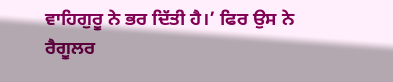ਵਾਹਿਗੁਰੂ ਨੇ ਭਰ ਦਿੱਤੀ ਹੈ।’ ਫਿਰ ਉਸ ਨੇ ਰੈਗੂਲਰ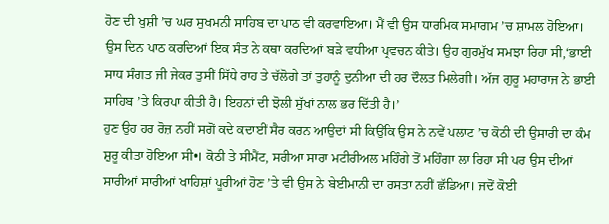ਹੋਣ ਦੀ ਖੁਸ਼ੀ ’ਚ ਘਰ ਸੁਖਮਨੀ ਸਾਹਿਬ ਦਾ ਪਾਠ ਵੀ ਕਰਵਾਇਆ। ਮੈਂ ਵੀ ਉਸ ਧਾਰਮਿਕ ਸਮਾਗਮ ’ਚ ਸ਼ਾਮਲ ਹੋਇਆ। ਉਸ ਦਿਨ ਪਾਠ ਕਰਦਿਆਂ ਇਕ ਸੰਤ ਨੇ ਕਥਾ ਕਰਦਿਆਂ ਬੜੇ ਵਧੀਆ ਪ੍ਰਵਚਨ ਕੀਤੇ। ਉਹ ਗੁਰਮੁੱਖ ਸਮਝਾ ਰਿਹਾ ਸੀ,‘ਭਾਈ ਸਾਧ ਸੰਗਤ ਜੀ ਜੇਕਰ ਤੁਸੀਂ ਸਿੱਧੇ ਰਾਹ ਤੇ ਚੱਲੋਗੇ ਤਾਂ ਤੁਹਾਨੂੰ ਦੁਨੀਆ ਦੀ ਹਰ ਦੌਲਤ ਮਿਲੇਗੀ। ਅੱਜ ਗੁਰੂ ਮਹਾਰਾਜ ਨੇ ਭਾਈ ਸਾਹਿਬ ’ਤੇ ਕਿਰਪਾ ਕੀਤੀ ਹੈ। ਇਹਨਾਂ ਦੀ ਝੋਲੀ ਸੁੱਖਾਂ ਨਾਲ ਭਰ ਦਿੱਤੀ ਹੈ।’
ਹੁਣ ਉਹ ਹਰ ਰੋਜ਼ ਨਹੀਂ ਸਗੋਂ ਕਦੇ ਕਦਾਈਂ ਸੈਰ ਕਰਨ ਆਉਦਾਂ ਸੀ ਕਿਉਂਕਿ ਉਸ ਨੇ ਨਵੇਂ ਪਲਾਟ ’ਚ ਕੋਠੀ ਦੀ ਉਸਾਰੀ ਦਾ ਕੰਮ ਸ਼ੁਰੂ ਕੀਤਾ ਹੋਇਆ ਸੀ•। ਕੋਠੀ ਤੇ ਸੀਮੈਂਟ, ਸਰੀਆ ਸਾਰਾ ਮਟੀਰੀਅਲ ਮਹਿੰਗੇ ਤੋਂ ਮਹਿੰਗਾ ਲਾ ਰਿਹਾ ਸੀ ਪਰ ਉਸ ਦੀਆਂ ਸਾਰੀਆਂ ਸਾਰੀਆਂ ਖਾਹਿਸ਼ਾਂ ਪੂਰੀਆਂ ਹੋਣ ’ਤੇ ਵੀ ਉਸ ਨੇ ਬੇਈਮਾਨੀ ਦਾ ਰਸਤਾ ਨਹੀਂ ਛੱਡਿਆ। ਜਦੋਂ ਕੋਈ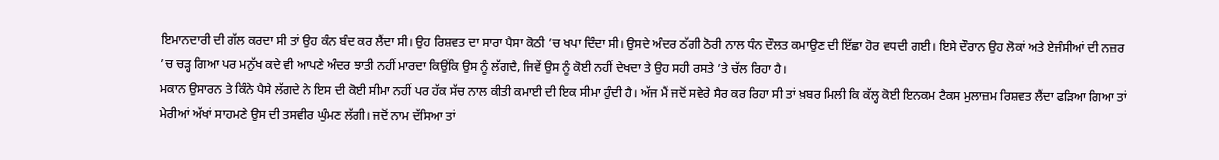ਇਮਾਨਦਾਰੀ ਦੀ ਗੱਲ ਕਰਦਾ ਸੀ ਤਾਂ ਉਹ ਕੰਨ ਬੰਦ ਕਰ ਲੈਂਦਾ ਸੀ। ਉਹ ਰਿਸ਼ਵਤ ਦਾ ਸਾਰਾ ਪੈਸਾ ਕੋਠੀ ’ਚ ਖਪਾ ਦਿੰਦਾ ਸੀ। ਉਸਦੇ ਅੰਦਰ ਠੱਗੀ ਠੋਰੀ ਨਾਲ ਧੰਨ ਦੌਲਤ ਕਮਾਉਣ ਦੀ ਇੱਛਾ ਹੋਰ ਵਧਦੀ ਗਈ। ਇਸੇ ਦੌਰਾਨ ਉਹ ਲੋਕਾਂ ਅਤੇ ਏਜੰਸੀਆਂ ਦੀ ਨਜ਼ਰ ’ਚ ਚੜ੍ਹ ਗਿਆ ਪਰ ਮਨੁੱਖ ਕਦੇ ਵੀ ਆਪਣੇ ਅੰਦਰ ਝਾਤੀ ਨਹੀਂ ਮਾਰਦਾ ਕਿਉਂਕਿ ਉਸ ਨੂੰ ਲੱਗਦੈ, ਜਿਵੇਂ ਉਸ ਨੂੰ ਕੋਈ ਨਹੀਂ ਦੇਖਦਾ ਤੇ ਉਹ ਸਹੀ ਰਸਤੇ ’ਤੇ ਚੱਲ ਰਿਹਾ ਹੈ।
ਮਕਾਨ ਉਸਾਰਨ ਤੇ ਕਿੰਨੇ ਪੈਸੇ ਲੱਗਦੇ ਨੇ ਇਸ ਦੀ ਕੋਈ ਸੀਮਾ ਨਹੀਂ ਪਰ ਹੱਕ ਸੱਚ ਨਾਲ ਕੀਤੀ ਕਮਾਈ ਦੀ ਇਕ ਸੀਮਾ ਹੁੰਦੀ ਹੈ। ਅੱਜ ਮੈਂ ਜਦੋਂ ਸਵੇਰੇ ਸੈਰ ਕਰ ਰਿਹਾ ਸੀ ਤਾਂ ਖ਼ਬਰ ਮਿਲੀ ਕਿ ਕੱਲ੍ਹ ਕੋਈ ਇਨਕਮ ਟੈਕਸ ਮੁਲਾਜ਼ਮ ਰਿਸ਼ਵਤ ਲੈਂਦਾ ਫੜਿਆ ਗਿਆ ਤਾਂ ਮੇਰੀਆਂ ਅੱਖਾਂ ਸਾਹਮਣੇ ਉਸ ਦੀ ਤਸਵੀਰ ਘੁੰਮਣ ਲੱਗੀ। ਜਦੋਂ ਨਾਮ ਦੱਸਿਆ ਤਾਂ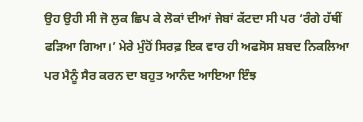ਉਹ ਉਹੀ ਸੀ ਜੋ ਲੁਕ ਛਿਪ ਕੇ ਲੋਕਾਂ ਦੀਆਂ ਜੇਬਾਂ ਕੱਟਦਾ ਸੀ ਪਰ ‘ਰੰਗੇ ਹੱਥੀਂ ਫੜਿਆ ਗਿਆ।’ ਮੇਰੇ ਮੁੰਹੋਂ ਸਿਰਫ਼ ਇਕ ਵਾਰ ਹੀ ਅਫਸੋਸ ਸ਼ਬਦ ਨਿਕਲਿਆ ਪਰ ਮੈਨੂੰ ਸੈਰ ਕਰਨ ਦਾ ਬਹੁਤ ਆਨੰਦ ਆਇਆ ਇੰਝ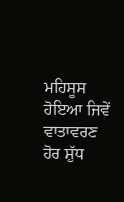ਮਹਿਸੂਸ ਹੋਇਆ ਜਿਵੇਂ ਵਾਤਾਵਰਣ ਹੋਰ ਸ਼ੁੱਧ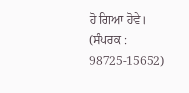ਹੋ ਗਿਆ ਹੋਵੇ।
(ਸੰਪਰਕ : 98725-15652)